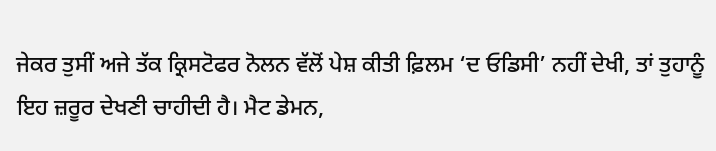ਜੇਕਰ ਤੁਸੀਂ ਅਜੇ ਤੱਕ ਕ੍ਰਿਸਟੋਫਰ ਨੋਲਨ ਵੱਲੋਂ ਪੇਸ਼ ਕੀਤੀ ਫ਼ਿਲਮ ‘ਦ ਓਡਿਸੀ’ ਨਹੀਂ ਦੇਖੀ, ਤਾਂ ਤੁਹਾਨੂੰ ਇਹ ਜ਼ਰੂਰ ਦੇਖਣੀ ਚਾਹੀਦੀ ਹੈ। ਮੈਟ ਡੇਮਨ,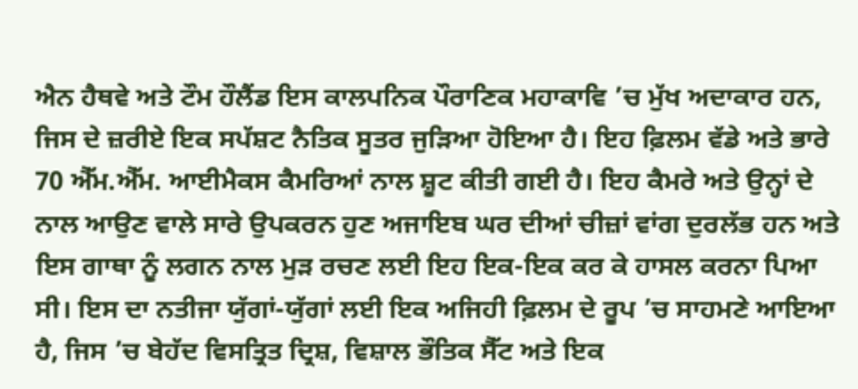ਐਨ ਹੈਥਵੇ ਅਤੇ ਟੌਮ ਹੌਲੈਂਡ ਇਸ ਕਾਲਪਨਿਕ ਪੌਰਾਣਿਕ ਮਹਾਕਾਵਿ ’ਚ ਮੁੱਖ ਅਦਾਕਾਰ ਹਨ, ਜਿਸ ਦੇ ਜ਼ਰੀਏ ਇਕ ਸਪੱਸ਼ਟ ਨੈਤਿਕ ਸੂਤਰ ਜੁੜਿਆ ਹੋਇਆ ਹੈ। ਇਹ ਫ਼ਿਲਮ ਵੱਡੇ ਅਤੇ ਭਾਰੇ 70 ਐੱਮ.ਐੱਮ. ਆਈਮੈਕਸ ਕੈਮਰਿਆਂ ਨਾਲ ਸ਼ੂਟ ਕੀਤੀ ਗਈ ਹੈ। ਇਹ ਕੈਮਰੇ ਅਤੇ ਉਨ੍ਹਾਂ ਦੇ ਨਾਲ ਆਉਣ ਵਾਲੇ ਸਾਰੇ ਉਪਕਰਨ ਹੁਣ ਅਜਾਇਬ ਘਰ ਦੀਆਂ ਚੀਜ਼ਾਂ ਵਾਂਗ ਦੁਰਲੱਭ ਹਨ ਅਤੇ ਇਸ ਗਾਥਾ ਨੂੰ ਲਗਨ ਨਾਲ ਮੁੜ ਰਚਣ ਲਈ ਇਹ ਇਕ-ਇਕ ਕਰ ਕੇ ਹਾਸਲ ਕਰਨਾ ਪਿਆ ਸੀ। ਇਸ ਦਾ ਨਤੀਜਾ ਯੁੱਗਾਂ-ਯੁੱਗਾਂ ਲਈ ਇਕ ਅਜਿਹੀ ਫ਼ਿਲਮ ਦੇ ਰੂਪ ’ਚ ਸਾਹਮਣੇ ਆਇਆ ਹੈ, ਜਿਸ ’ਚ ਬੇਹੱਦ ਵਿਸਤ੍ਰਿਤ ਦ੍ਰਿਸ਼, ਵਿਸ਼ਾਲ ਭੌਤਿਕ ਸੈੱਟ ਅਤੇ ਇਕ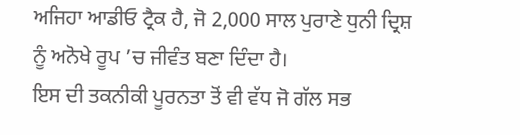ਅਜਿਹਾ ਆਡੀਓ ਟ੍ਰੈਕ ਹੈ, ਜੋ 2,000 ਸਾਲ ਪੁਰਾਣੇ ਧੁਨੀ ਦ੍ਰਿਸ਼ ਨੂੰ ਅਨੋਖੇ ਰੂਪ ’ਚ ਜੀਵੰਤ ਬਣਾ ਦਿੰਦਾ ਹੈ।
ਇਸ ਦੀ ਤਕਨੀਕੀ ਪੂਰਨਤਾ ਤੋਂ ਵੀ ਵੱਧ ਜੋ ਗੱਲ ਸਭ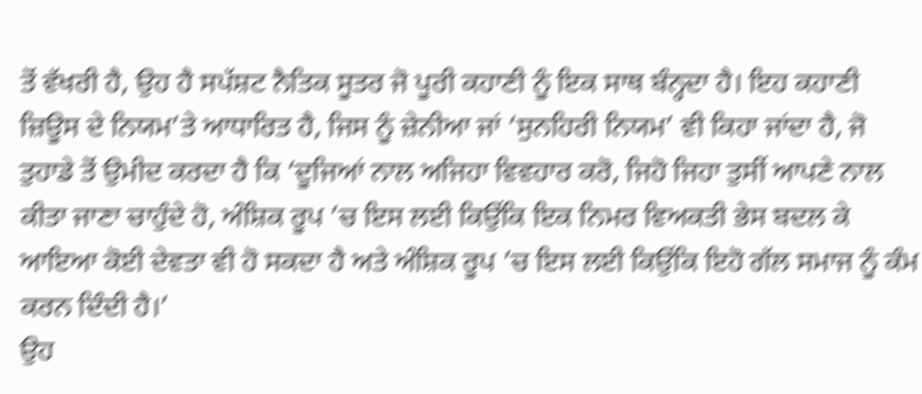ਤੋਂ ਵੱਖਰੀ ਹੈ, ਉਹ ਹੈ ਸਪੱਸ਼ਟ ਨੈਤਿਕ ਸੂਤਰ ਜੋ ਪੂਰੀ ਕਹਾਣੀ ਨੂੰ ਇਕ ਸਾਥ ਬੰਨ੍ਹਦਾ ਹੈ। ਇਹ ਕਹਾਣੀ ਜ਼ਿਊਸ ਦੇ ਨਿਯਮ’ਤੇ ਆਧਾਰਿਤ ਹੈ, ਜਿਸ ਨੂੰ ਜ਼ੇਨੀਆ ਜਾਂ ‘ਸੁਨਹਿਰੀ ਨਿਯਮ’ ਵੀ ਕਿਹਾ ਜਾਂਦਾ ਹੈ, ਜੋ ਤੁਹਾਡੇ ਤੋਂ ਉਮੀਦ ਕਰਦਾ ਹੈ ਕਿ ‘ਦੂਜਿਆਂ ਨਾਲ ਅਜਿਹਾ ਵਿਵਹਾਰ ਕਰੋ, ਜਿਹੋ ਜਿਹਾ ਤੁਸੀਂ ਆਪਣੇ ਨਾਲ ਕੀਤਾ ਜਾਣਾ ਚਾਹੁੰਦੇ ਹੋ, ਅੰਸ਼ਿਕ ਰੂਪ ’ਚ ਇਸ ਲਈ ਕਿਉਂਕਿ ਇਕ ਨਿਮਰ ਵਿਅਕਤੀ ਭੇਸ ਬਦਲ ਕੇ ਆਇਆ ਕੋਈ ਦੇਵਤਾ ਵੀ ਹੋ ਸਕਦਾ ਹੈ ਅਤੇ ਅੰਸ਼ਿਕ ਰੂਪ ’ਚ ਇਸ ਲਈ ਕਿਉਂਕਿ ਇਹੋ ਗੱਲ ਸਮਾਜ ਨੂੰ ਕੰਮ ਕਰਨ ਦਿੰਦੀ ਹੈ।’
ਉਹ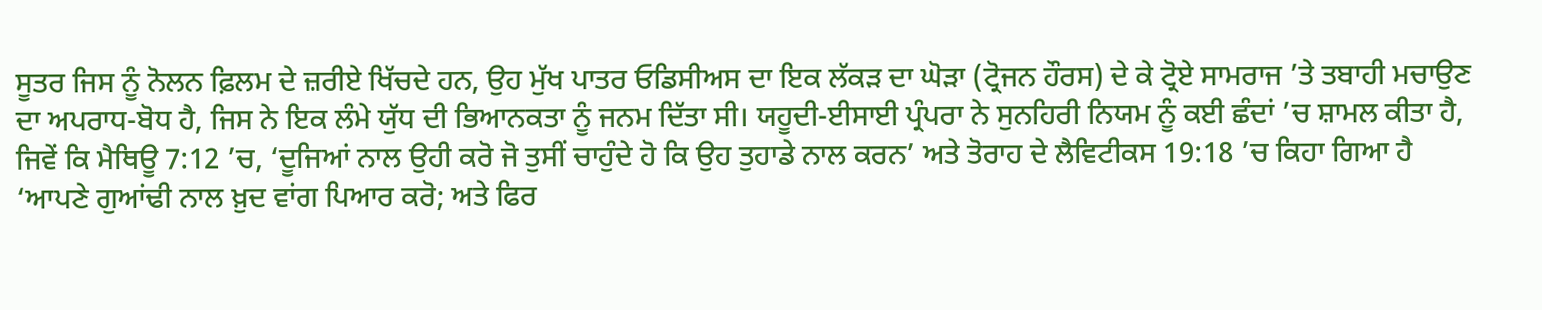ਸੂਤਰ ਜਿਸ ਨੂੰ ਨੋਲਨ ਫ਼ਿਲਮ ਦੇ ਜ਼ਰੀਏ ਖਿੱਚਦੇ ਹਨ, ਉਹ ਮੁੱਖ ਪਾਤਰ ਓਡਿਸੀਅਸ ਦਾ ਇਕ ਲੱਕੜ ਦਾ ਘੋੜਾ (ਟ੍ਰੋਜਨ ਹੌਰਸ) ਦੇ ਕੇ ਟ੍ਰੋਏ ਸਾਮਰਾਜ ’ਤੇ ਤਬਾਹੀ ਮਚਾਉਣ ਦਾ ਅਪਰਾਧ-ਬੋਧ ਹੈ, ਜਿਸ ਨੇ ਇਕ ਲੰਮੇ ਯੁੱਧ ਦੀ ਭਿਆਨਕਤਾ ਨੂੰ ਜਨਮ ਦਿੱਤਾ ਸੀ। ਯਹੂਦੀ-ਈਸਾਈ ਪ੍ਰੰਪਰਾ ਨੇ ਸੁਨਹਿਰੀ ਨਿਯਮ ਨੂੰ ਕਈ ਛੰਦਾਂ ’ਚ ਸ਼ਾਮਲ ਕੀਤਾ ਹੈ, ਜਿਵੇਂ ਕਿ ਮੈਥਿਊ 7:12 ’ਚ, ‘ਦੂਜਿਆਂ ਨਾਲ ਉਹੀ ਕਰੋ ਜੋ ਤੁਸੀਂ ਚਾਹੁੰਦੇ ਹੋ ਕਿ ਉਹ ਤੁਹਾਡੇ ਨਾਲ ਕਰਨ’ ਅਤੇ ਤੋਰਾਹ ਦੇ ਲੈਵਿਟੀਕਸ 19:18 ’ਚ ਕਿਹਾ ਗਿਆ ਹੈ ‘ਆਪਣੇ ਗੁਆਂਢੀ ਨਾਲ ਖ਼ੁਦ ਵਾਂਗ ਪਿਆਰ ਕਰੋ; ਅਤੇ ਫਿਰ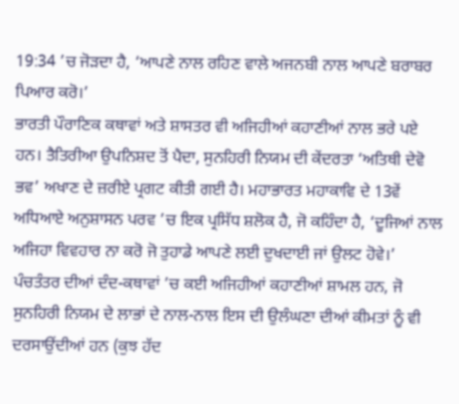19:34 ’ਚ ਜੋੜਦਾ ਹੈ, ‘ਆਪਣੇ ਨਾਲ ਰਹਿਣ ਵਾਲੇ ਅਜਨਬੀ ਨਾਲ ਆਪਣੇ ਬਰਾਬਰ ਪਿਆਰ ਕਰੋ।’
ਭਾਰਤੀ ਪੌਰਾਣਿਕ ਕਥਾਵਾਂ ਅਤੇ ਸ਼ਾਸਤਰ ਵੀ ਅਜਿਹੀਆਂ ਕਹਾਣੀਆਂ ਨਾਲ ਭਰੇ ਪਏ ਹਨ। ਤੈਤਿਰੀਆ ਉਪਨਿਸ਼ਦ ਤੋਂ ਪੈਦਾ, ਸੁਨਹਿਰੀ ਨਿਯਮ ਦੀ ਕੇਂਦਰਤਾ ‘ਅਤਿਥੀ ਦੇਵੋ ਭਵ’ ਅਖਾਣ ਦੇ ਜ਼ਰੀਏ ਪ੍ਰਗਟ ਕੀਤੀ ਗਈ ਹੈ। ਮਹਾਭਾਰਤ ਮਹਾਕਾਵਿ ਦੇ 13ਵੇਂ ਅਧਿਆਏ ਅਨੁਸ਼ਾਸਨ ਪਰਵ ’ਚ ਇਕ ਪ੍ਰਸਿੱਧ ਸ਼ਲੋਕ ਹੈ, ਜੋ ਕਹਿੰਦਾ ਹੈ, ‘ਦੂਜਿਆਂ ਨਾਲ ਅਜਿਹਾ ਵਿਵਹਾਰ ਨਾ ਕਰੋ ਜੋ ਤੁਹਾਡੇ ਆਪਣੇ ਲਈ ਦੁਖਦਾਈ ਜਾਂ ਉਲਟ ਹੋਵੇ।’
ਪੰਚਤੰਤਰ ਦੀਆਂ ਦੰਦ-ਕਥਾਵਾਂ ’ਚ ਕਈ ਅਜਿਹੀਆਂ ਕਹਾਣੀਆਂ ਸ਼ਾਮਲ ਹਨ, ਜੋ ਸੁਨਹਿਰੀ ਨਿਯਮ ਦੇ ਲਾਭਾਂ ਦੇ ਨਾਲ-ਨਾਲ ਇਸ ਦੀ ਉਲੰਘਣਾ ਦੀਆਂ ਕੀਮਤਾਂ ਨੂੰ ਵੀ ਦਰਸਾਉਂਦੀਆਂ ਹਨ (ਕੁਝ ਹੱਦ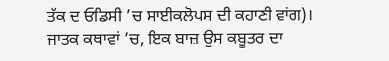ਤੱਕ ਦ ਓਡਿਸੀ ’ਚ ਸਾਈਕਲੋਪਸ ਦੀ ਕਹਾਣੀ ਵਾਂਗ)। ਜਾਤਕ ਕਥਾਵਾਂ ’ਚ, ਇਕ ਬਾਜ਼ ਉਸ ਕਬੂਤਰ ਦਾ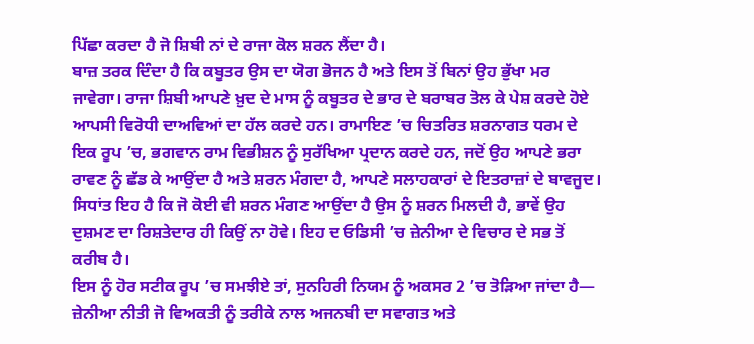ਪਿੱਛਾ ਕਰਦਾ ਹੈ ਜੋ ਸ਼ਿਬੀ ਨਾਂ ਦੇ ਰਾਜਾ ਕੋਲ ਸ਼ਰਨ ਲੈਂਦਾ ਹੈ।
ਬਾਜ਼ ਤਰਕ ਦਿੰਦਾ ਹੈ ਕਿ ਕਬੂਤਰ ਉਸ ਦਾ ਯੋਗ ਭੋਜਨ ਹੈ ਅਤੇ ਇਸ ਤੋਂ ਬਿਨਾਂ ਉਹ ਭੁੱਖਾ ਮਰ ਜਾਵੇਗਾ। ਰਾਜਾ ਸ਼ਿਬੀ ਆਪਣੇ ਖ਼ੁਦ ਦੇ ਮਾਸ ਨੂੰ ਕਬੂਤਰ ਦੇ ਭਾਰ ਦੇ ਬਰਾਬਰ ਤੋਲ ਕੇ ਪੇਸ਼ ਕਰਦੇ ਹੋਏ ਆਪਸੀ ਵਿਰੋਧੀ ਦਾਅਵਿਆਂ ਦਾ ਹੱਲ ਕਰਦੇ ਹਨ। ਰਾਮਾਇਣ ’ਚ ਚਿਤਰਿਤ ਸ਼ਰਨਾਗਤ ਧਰਮ ਦੇ ਇਕ ਰੂਪ ’ਚ, ਭਗਵਾਨ ਰਾਮ ਵਿਭੀਸ਼ਨ ਨੂੰ ਸੁਰੱਖਿਆ ਪ੍ਰਦਾਨ ਕਰਦੇ ਹਨ, ਜਦੋਂ ਉਹ ਆਪਣੇ ਭਰਾ ਰਾਵਣ ਨੂੰ ਛੱਡ ਕੇ ਆਉਂਦਾ ਹੈ ਅਤੇ ਸ਼ਰਨ ਮੰਗਦਾ ਹੈ, ਆਪਣੇ ਸਲਾਹਕਾਰਾਂ ਦੇ ਇਤਰਾਜ਼ਾਂ ਦੇ ਬਾਵਜੂਦ। ਸਿਧਾਂਤ ਇਹ ਹੈ ਕਿ ਜੋ ਕੋਈ ਵੀ ਸ਼ਰਨ ਮੰਗਣ ਆਉਂਦਾ ਹੈ ਉਸ ਨੂੰ ਸ਼ਰਨ ਮਿਲਦੀ ਹੈ, ਭਾਵੇਂ ਉਹ ਦੁਸ਼ਮਣ ਦਾ ਰਿਸ਼ਤੇਦਾਰ ਹੀ ਕਿਉਂ ਨਾ ਹੋਵੇ। ਇਹ ਦ ਓਡਿਸੀ ’ਚ ਜ਼ੇਨੀਆ ਦੇ ਵਿਚਾਰ ਦੇ ਸਭ ਤੋਂ ਕਰੀਬ ਹੈ।
ਇਸ ਨੂੰ ਹੋਰ ਸਟੀਕ ਰੂਪ ’ਚ ਸਮਝੀਏ ਤਾਂ, ਸੁਨਹਿਰੀ ਨਿਯਮ ਨੂੰ ਅਕਸਰ 2 ’ਚ ਤੋੜਿਆ ਜਾਂਦਾ ਹੈ— ਜ਼ੇਨੀਆ ਨੀਤੀ ਜੋ ਵਿਅਕਤੀ ਨੂੰ ਤਰੀਕੇ ਨਾਲ ਅਜਨਬੀ ਦਾ ਸਵਾਗਤ ਅਤੇ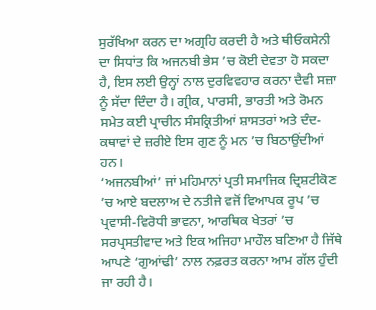ਸੁਰੱਖਿਆ ਕਰਨ ਦਾ ਅਗ੍ਰਹਿ ਕਰਦੀ ਹੈ ਅਤੇ ਥੀਓਕਸੇਨੀ ਦਾ ਸਿਧਾਂਤ ਕਿ ਅਜਨਬੀ ਭੇਸ ’ਚ ਕੋਈ ਦੇਵਤਾ ਹੋ ਸਕਦਾ ਹੈ, ਇਸ ਲਈ ਉਨ੍ਹਾਂ ਨਾਲ ਦੁਰਵਿਵਹਾਰ ਕਰਨਾ ਦੈਵੀ ਸਜ਼ਾ ਨੂੰ ਸੱਦਾ ਦਿੰਦਾ ਹੈ। ਗ੍ਰੀਕ, ਪਾਰਸੀ, ਭਾਰਤੀ ਅਤੇ ਰੋਮਨ ਸਮੇਤ ਕਈ ਪ੍ਰਾਚੀਨ ਸੰਸਕ੍ਰਿਤੀਆਂ ਸ਼ਾਸਤਰਾਂ ਅਤੇ ਦੰਦ-ਕਥਾਵਾਂ ਦੇ ਜ਼ਰੀਏ ਇਸ ਗੁਣ ਨੂੰ ਮਨ ’ਚ ਬਿਠਾਉਂਦੀਆਂ ਹਨ।
‘ਅਜਨਬੀਆਂ’ ਜਾਂ ਮਹਿਮਾਨਾਂ ਪ੍ਰਤੀ ਸਮਾਜਿਕ ਦ੍ਰਿਸ਼ਟੀਕੋਣ ’ਚ ਆਏ ਬਦਲਾਅ ਦੇ ਨਤੀਜੇ ਵਜੋਂ ਵਿਆਪਕ ਰੂਪ ’ਚ ਪ੍ਰਵਾਸੀ-ਵਿਰੋਧੀ ਭਾਵਨਾ, ਆਰਥਿਕ ਖੇਤਰਾਂ ’ਚ ਸਰਪ੍ਰਸਤੀਵਾਦ ਅਤੇ ਇਕ ਅਜਿਹਾ ਮਾਹੌਲ ਬਣਿਆ ਹੈ ਜਿੱਥੇ ਆਪਣੇ ‘ਗੁਆਂਢੀ’ ਨਾਲ ਨਫ਼ਰਤ ਕਰਨਾ ਆਮ ਗੱਲ ਹੁੰਦੀ ਜਾ ਰਹੀ ਹੈ।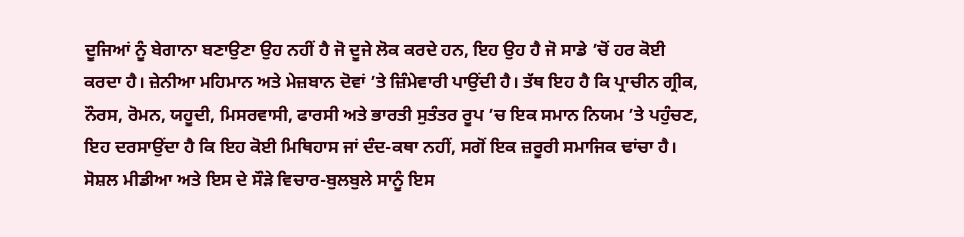ਦੂਜਿਆਂ ਨੂੰ ਬੇਗਾਨਾ ਬਣਾਉਣਾ ਉਹ ਨਹੀਂ ਹੈ ਜੋ ਦੂਜੇ ਲੋਕ ਕਰਦੇ ਹਨ, ਇਹ ਉਹ ਹੈ ਜੋ ਸਾਡੇ ’ਚੋਂ ਹਰ ਕੋਈ ਕਰਦਾ ਹੈ। ਜ਼ੇਨੀਆ ਮਹਿਮਾਨ ਅਤੇ ਮੇਜ਼ਬਾਨ ਦੋਵਾਂ ’ਤੇ ਜ਼ਿੰਮੇਵਾਰੀ ਪਾਉਂਦੀ ਹੈ। ਤੱਥ ਇਹ ਹੈ ਕਿ ਪ੍ਰਾਚੀਨ ਗ੍ਰੀਕ, ਨੌਰਸ, ਰੋਮਨ, ਯਹੂਦੀ, ਮਿਸਰਵਾਸੀ, ਫਾਰਸੀ ਅਤੇ ਭਾਰਤੀ ਸੁਤੰਤਰ ਰੂਪ ’ਚ ਇਕ ਸਮਾਨ ਨਿਯਮ ’ਤੇ ਪਹੁੰਚਣ, ਇਹ ਦਰਸਾਉਂਦਾ ਹੈ ਕਿ ਇਹ ਕੋਈ ਮਿਥਿਹਾਸ ਜਾਂ ਦੰਦ-ਕਥਾ ਨਹੀਂ, ਸਗੋਂ ਇਕ ਜ਼ਰੂਰੀ ਸਮਾਜਿਕ ਢਾਂਚਾ ਹੈ। ਸੋਸ਼ਲ ਮੀਡੀਆ ਅਤੇ ਇਸ ਦੇ ਸੌੜੇ ਵਿਚਾਰ-ਬੁਲਬੁਲੇ ਸਾਨੂੰ ਇਸ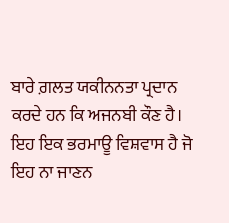ਬਾਰੇ ਗ਼ਲਤ ਯਕੀਨਨਤਾ ਪ੍ਰਦਾਨ ਕਰਦੇ ਹਨ ਕਿ ਅਜਨਬੀ ਕੌਣ ਹੈ। ਇਹ ਇਕ ਭਰਮਾਊ ਵਿਸ਼ਵਾਸ ਹੈ ਜੋ ਇਹ ਨਾ ਜਾਣਨ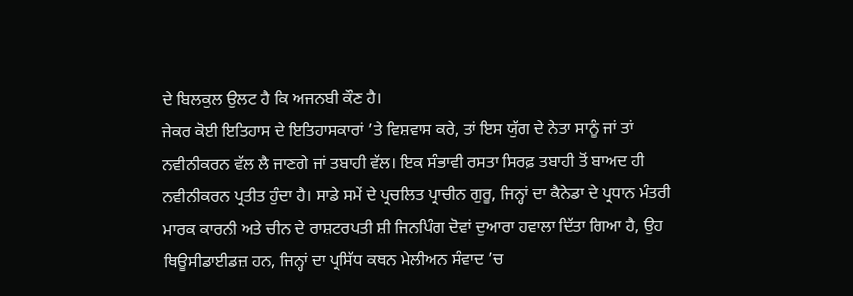ਦੇ ਬਿਲਕੁਲ ਉਲਟ ਹੈ ਕਿ ਅਜਨਬੀ ਕੌਣ ਹੈ।
ਜੇਕਰ ਕੋਈ ਇਤਿਹਾਸ ਦੇ ਇਤਿਹਾਸਕਾਰਾਂ ’ਤੇ ਵਿਸ਼ਵਾਸ ਕਰੇ, ਤਾਂ ਇਸ ਯੁੱਗ ਦੇ ਨੇਤਾ ਸਾਨੂੰ ਜਾਂ ਤਾਂ ਨਵੀਨੀਕਰਨ ਵੱਲ ਲੈ ਜਾਣਗੇ ਜਾਂ ਤਬਾਹੀ ਵੱਲ। ਇਕ ਸੰਭਾਵੀ ਰਸਤਾ ਸਿਰਫ਼ ਤਬਾਹੀ ਤੋਂ ਬਾਅਦ ਹੀ ਨਵੀਨੀਕਰਨ ਪ੍ਰਤੀਤ ਹੁੰਦਾ ਹੈ। ਸਾਡੇ ਸਮੇਂ ਦੇ ਪ੍ਰਚਲਿਤ ਪ੍ਰਾਚੀਨ ਗੁਰੂ, ਜਿਨ੍ਹਾਂ ਦਾ ਕੈਨੇਡਾ ਦੇ ਪ੍ਰਧਾਨ ਮੰਤਰੀ ਮਾਰਕ ਕਾਰਨੀ ਅਤੇ ਚੀਨ ਦੇ ਰਾਸ਼ਟਰਪਤੀ ਸ਼ੀ ਜਿਨਪਿੰਗ ਦੋਵਾਂ ਦੁਆਰਾ ਹਵਾਲਾ ਦਿੱਤਾ ਗਿਆ ਹੈ, ਉਹ ਥਿਊਸੀਡਾਈਡਜ਼ ਹਨ, ਜਿਨ੍ਹਾਂ ਦਾ ਪ੍ਰਸਿੱਧ ਕਥਨ ਮੇਲੀਅਨ ਸੰਵਾਦ ’ਚ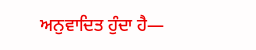ਅਨੁਵਾਦਿਤ ਹੁੰਦਾ ਹੈ—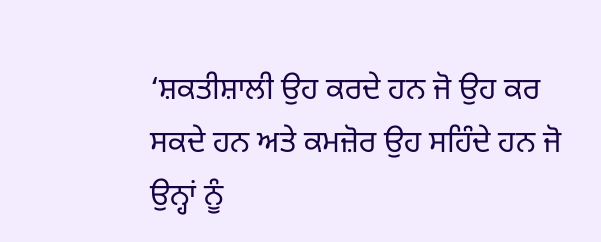‘ਸ਼ਕਤੀਸ਼ਾਲੀ ਉਹ ਕਰਦੇ ਹਨ ਜੋ ਉਹ ਕਰ ਸਕਦੇ ਹਨ ਅਤੇ ਕਮਜ਼ੋਰ ਉਹ ਸਹਿੰਦੇ ਹਨ ਜੋ ਉਨ੍ਹਾਂ ਨੂੰ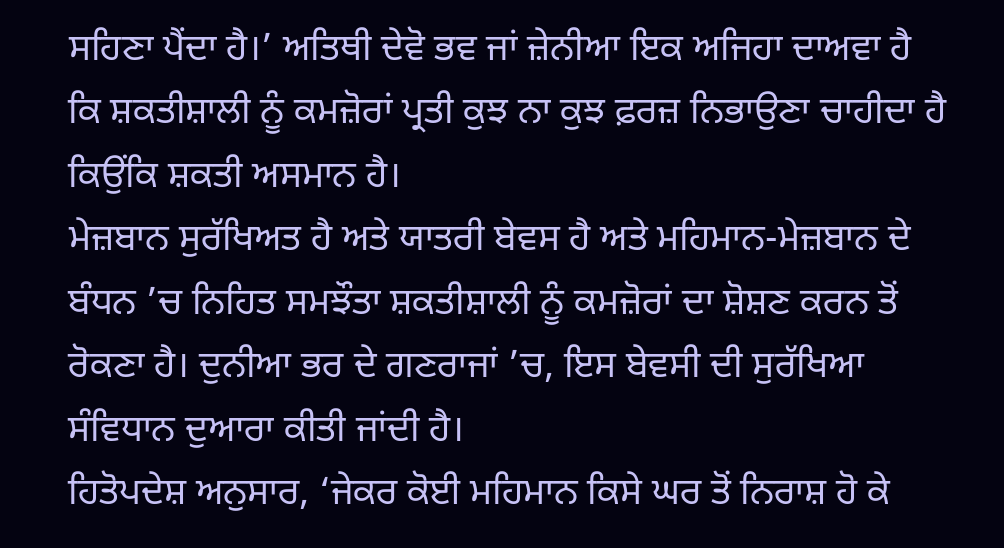ਸਹਿਣਾ ਪੈਂਦਾ ਹੈ।’ ਅਤਿਥੀ ਦੇਵੋ ਭਵ ਜਾਂ ਜ਼ੇਨੀਆ ਇਕ ਅਜਿਹਾ ਦਾਅਵਾ ਹੈ ਕਿ ਸ਼ਕਤੀਸ਼ਾਲੀ ਨੂੰ ਕਮਜ਼ੋਰਾਂ ਪ੍ਰਤੀ ਕੁਝ ਨਾ ਕੁਝ ਫ਼ਰਜ਼ ਨਿਭਾਉਣਾ ਚਾਹੀਦਾ ਹੈ ਕਿਉਂਕਿ ਸ਼ਕਤੀ ਅਸਮਾਨ ਹੈ।
ਮੇਜ਼ਬਾਨ ਸੁਰੱਖਿਅਤ ਹੈ ਅਤੇ ਯਾਤਰੀ ਬੇਵਸ ਹੈ ਅਤੇ ਮਹਿਮਾਨ-ਮੇਜ਼ਬਾਨ ਦੇ ਬੰਧਨ ’ਚ ਨਿਹਿਤ ਸਮਝੌਤਾ ਸ਼ਕਤੀਸ਼ਾਲੀ ਨੂੰ ਕਮਜ਼ੋਰਾਂ ਦਾ ਸ਼ੋਸ਼ਣ ਕਰਨ ਤੋਂ ਰੋਕਣਾ ਹੈ। ਦੁਨੀਆ ਭਰ ਦੇ ਗਣਰਾਜਾਂ ’ਚ, ਇਸ ਬੇਵਸੀ ਦੀ ਸੁਰੱਖਿਆ ਸੰਵਿਧਾਨ ਦੁਆਰਾ ਕੀਤੀ ਜਾਂਦੀ ਹੈ।
ਹਿਤੋਪਦੇਸ਼ ਅਨੁਸਾਰ, ‘ਜੇਕਰ ਕੋਈ ਮਹਿਮਾਨ ਕਿਸੇ ਘਰ ਤੋਂ ਨਿਰਾਸ਼ ਹੋ ਕੇ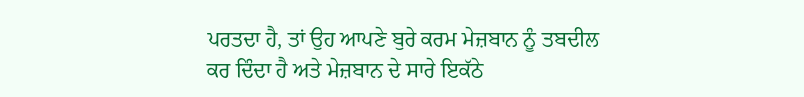ਪਰਤਦਾ ਹੈ, ਤਾਂ ਉਹ ਆਪਣੇ ਬੁਰੇ ਕਰਮ ਮੇਜ਼ਬਾਨ ਨੂੰ ਤਬਦੀਲ ਕਰ ਦਿੰਦਾ ਹੈ ਅਤੇ ਮੇਜ਼ਬਾਨ ਦੇ ਸਾਰੇ ਇਕੱਠੇ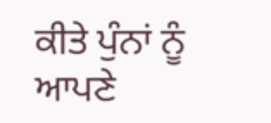ਕੀਤੇ ਪੁੰਨਾਂ ਨੂੰ ਆਪਣੇ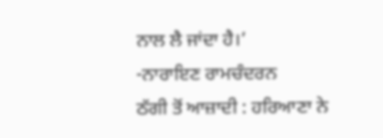ਨਾਲ ਲੈ ਜਾਂਦਾ ਹੈ।’
-ਨਾਰਾਇਣ ਰਾਮਚੰਦਰਨ
ਠੱਗੀ ਤੋਂ ਆਜ਼ਾਦੀ : ਹਰਿਆਣਾ ਨੇ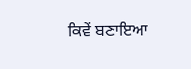ਕਿਵੇਂ ਬਣਾਇਆ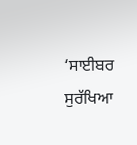‘ਸਾਈਬਰ ਸੁਰੱਖਿਆ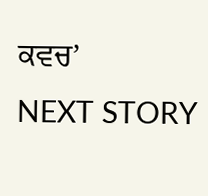ਕਵਚ’
NEXT STORY